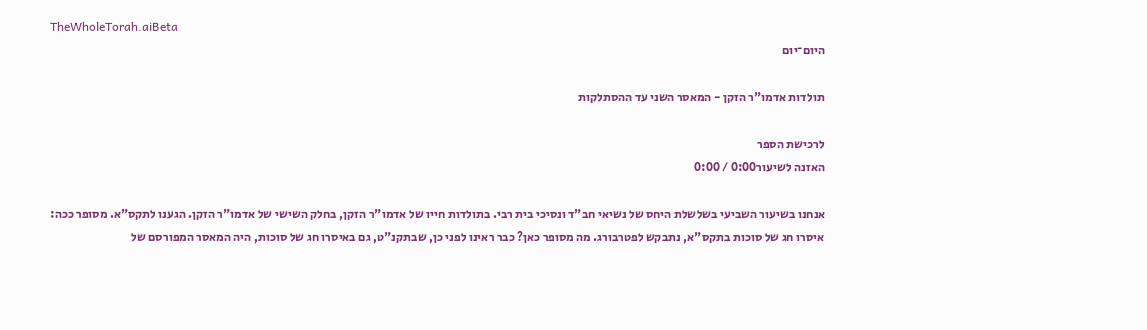TheWholeTorah.aiBeta
היום־יום

תולדות אדמו"ר הזקן - המאסר השני עד ההסתלקות

לרכישת הספר
האזנה לשיעור0:00 / 0:00

אנחנו בשיעור השביעי בשלשלת היחס של נשיאי חב"ד ונסיכי בית רבי. בתולדות חייו של אדמו"ר הזקן, בחלק השישי של אדמו"ר הזקן. הגענו לתקס"א. מסופר ככה: איסרו חג של סוכות בתקס"א, נתבקש לפטרבורג. מה מסופר כאן? כבר ראינו לפני כן, שבתקנ"ט, גם באיסרו חג של סוכות, היה המאסר המפורסם של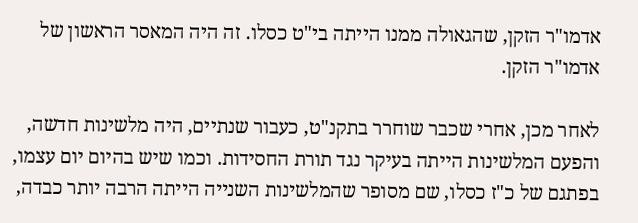אדמו"ר הזקן, שהגאולה ממנו הייתה בי"ט כסלו. זה היה המאסר הראשון של אדמו"ר הזקן.

לאחר מכן, אחרי שכבר שוחרר בתקנ"ט, כעבור שנתיים, היה מלשינות חדשה, והפעם המלשינות הייתה בעיקר נגד תורת החסידות. וכמו שיש בהיום יום עצמו, בפתגם של כ"ז כסלו, שם מסופר שהמלשינות השנייה הייתה הרבה יותר כבדה,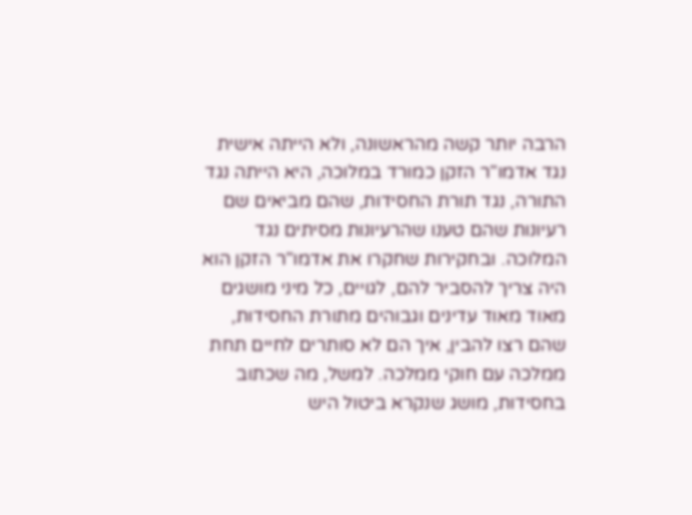הרבה יותר קשה מהראשונה, ולא הייתה אישית נגד אדמו"ר הזקן כמורד במלוכה, היא הייתה נגד התורה, נגד תורת החסידות, שהם מביאים שם רעיונות שהם טענו שהרעיונות מסיתים נגד המלוכה. ובחקירות שחקרו את אדמו"ר הזקן הוא היה צריך להסביר להם, לגויים, כל מיני מושגים מאוד מאוד עדינים וגבוהים מתורת החסידות, שהם רצו להבין, איך הם לא סותרים לחיים תחת ממלכה עם חוקי ממלכה. למשל, מה שכתוב בחסידות, מושג שנקרא ביטול היש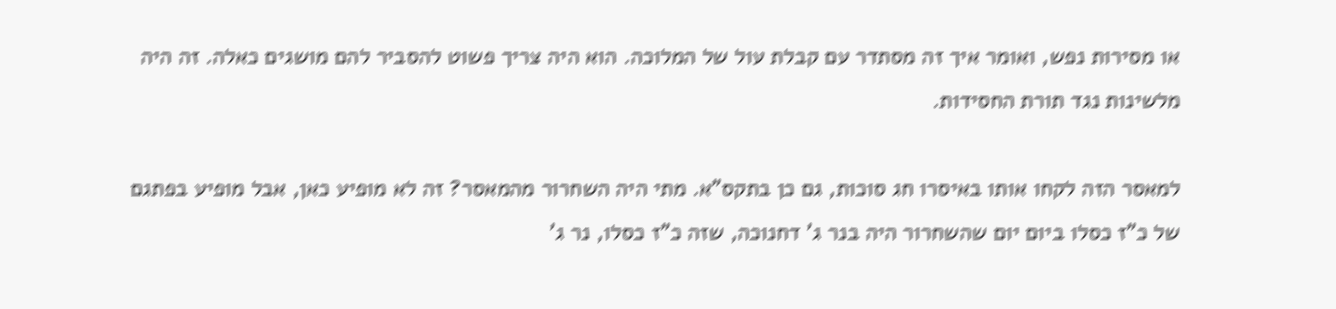או מסירות נפש, ואומר איך זה מסתדר עם קבלת עול של המלוכה. הוא היה צריך פשוט להסביר להם מושגים כאלה. זה היה מלשינות נגד תורת החסידות.

למאסר הזה לקחו אותו באיסרו חג סוכות, גם כן בתקס"א. מתי היה השחרור מהמאסר? זה לא מופיע כאן, אבל מופיע בפתגם של כ"ז כסלו ביום יום שהשחרור היה בנר ג' דחנוכה, שזה כ"ז כסלו, נר ג'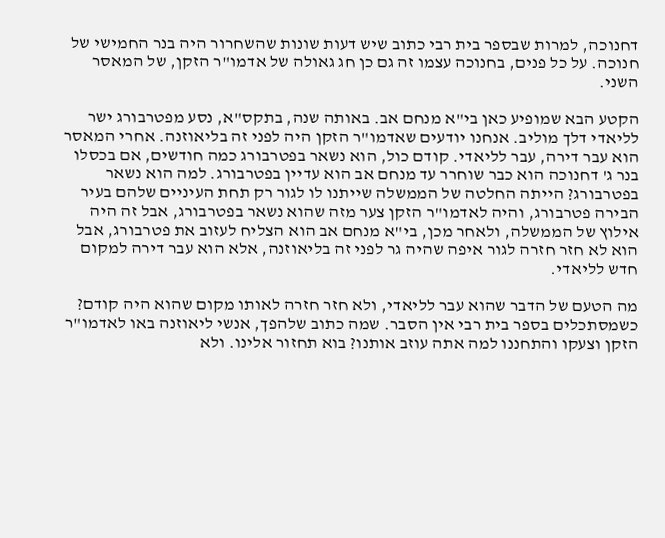דחנוכה, למרות שבספר בית רבי כתוב שיש דעות שונות שהשחרור היה בנר החמישי של חנוכה. על כל פנים, בחנוכה עצמו זה גם כן חג גאולה של אדמו"ר הזקן, של המאסר השני.

הקטע הבא שמופיע כאן בי"א מנחם אב. באותה שנה, בתקס"א, נסע מפטרבורג ישר לליאדי דלך מוליב. אנחנו יודעים שאדמו"ר הזקן היה לפני זה בליאוזנה. אחרי המאסר הוא עבר דירה, עבר לליאדי. קודם כול, הוא נשאר בפטרבורג כמה חודשים, אם בכסלו בנר ג' דחנוכה הוא כבר שוחרר עד מנחם אב הוא עדיין בפטרבורג. למה הוא נשאר בפטרבורג? הייתה החלטה של הממשלה שייתנו לו לגור רק תחת העיניים שלהם בעיר הבירה פטרבורג, והיה לאדמו"ר הזקן צער מזה שהוא נשאר בפטרבורג, אבל זה היה אילוץ של הממשלה, ולאחר מכן, בי"א מנחם אב הוא הצליח לעזוב את פטרבורג, אבל הוא לא חזר חזרה לגור איפה שהיה גר לפני זה בליאוזנה, אלא הוא עבר דירה למקום חדש לליאדי.

מה הטעם של הדבר שהוא עבר לליאדי, ולא חזר חזרה לאותו מקום שהוא היה קודם? כשמסתכלים בספר בית רבי אין הסבר. שמה כתוב שלהפך, אנשי ליאוזנה באו לאדמו"ר הזקן וצעקו והתחננו למה אתה עוזב אותנו? בוא תחזור אלינו. ולא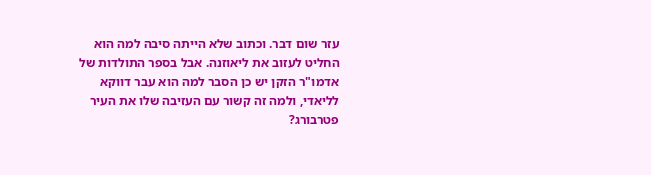עזר שום דבר. וכתוב שלא הייתה סיבה למה הוא החליט לעזוב את ליאוזנה. אבל בספר התולדות של אדמו"ר הזקן יש כן הסבר למה הוא עבר דווקא לליאדי, ולמה זה קשור עם העזיבה שלו את העיר פטרבורג?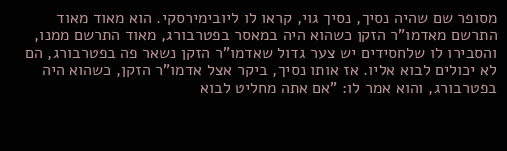מסופר שם שהיה נסיך, נסיך גוי, קראו לו ליובימירסקי. הוא מאוד מאוד התרשם מאדמו"ר הזקן כשהוא היה במאסר בפטרבורג, מאוד התרשם ממנו, והסבירו לו שלחסידים יש צער גדול שאדמו"ר הזקן נשאר פה בפטרבורג, הם לא יכולים לבוא אליו. אז אותו נסיך, ביקר אצל אדמו"ר הזקן, כשהוא היה בפטרבורג, והוא אמר לו: "אם אתה מחליט לבוא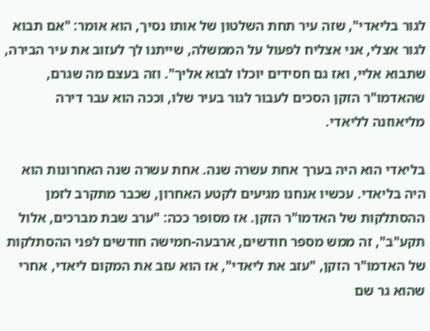לגור בליאדי", שזה עיר תחת השלטון של אותו נסיך, הוא אומר: "אם תבוא לגור אצלי, אני אצליח לפעול על הממשלה, שייתנו לך לעזוב את עיר הבירה, שתבוא אליי, ואז גם חסידים יוכלו לבוא אליך". וזה בעצם מה שגרם, שהאדמו"ר הזקן הסכים לעבור לגור בעיר שלו, וככה הוא עבר דירה מליאוזנה לליאדי.

בליאדי הוא היה בערך אחת עשרה שנה. אחת עשרה שנה האחרונות הוא היה בליאדי. עכשיו אנחנו מגיעים לקטע האחרון, שכבר מתקרב לזמן ההסתלקות של האדמו"ר הזקן. אז מסופר ככה: "ערב שבת מברכים, אלול תקע"ב", זה ממש מספר חודשים, ארבעה-חמישה חודשים לפני ההסתלקות של האדמו"ר הזקן, "עזב את ליאדי", אז הוא עזב את המקום ליאדי, אחרי שהוא גר שם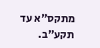מתקס"א עד תקע"ב.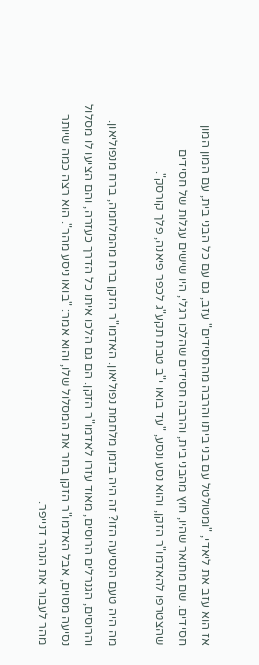אז הוא עזב את ליאדי, "ומטולטל עם בני ביתו והרבה מהחסידים" עזב, גם עם כל הבני בית, עם המון המון חסידים. שם מתואר שהיו, חוץ מהבני בית, והרבה חסידים שהלכו רגלי, היו שישים עגלות של חסידים שהצטרפו להאדמו"ר הזקן, והוא נסע ונסע, "עד בואו י"ב טבת תקע"ג לכפר פיאנה, פלך קורסק".

מה היה טעם הנסיעה הזו? זה היה בזמן מלחמת נפוליאון. האדמו"ר הזקן ברח מהמלחמה, ברח מנפוליאון. והרוסים, הגנרלים הרוסים, מאוד עזרו לאדמו"ר הזקן. הם גם הלכו איתו כל הדרך כעזרה, והם הציעו לו מסלול נסיעה מסוים, אבל האדמו"ר הזקן בחר את המסלול שלו, והוא אמר: "בואו ניסע מהר". הוא רצה כמה שיותר מהר לעבור את הנהר דנייפר.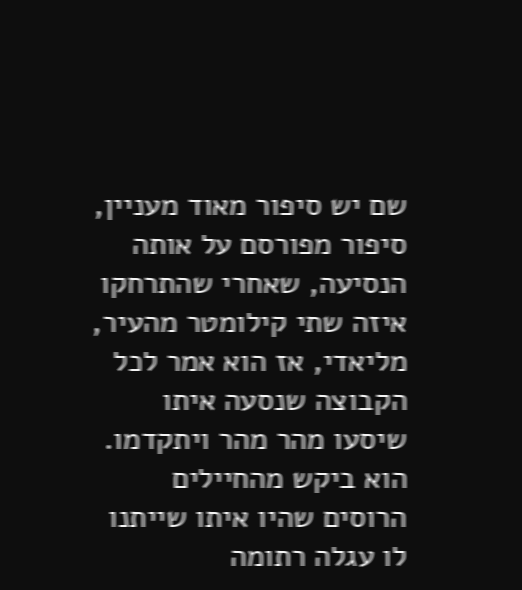שם יש סיפור מאוד מעניין, סיפור מפורסם על אותה הנסיעה, שאחרי שהתרחקו איזה שתי קילומטר מהעיר, מליאדי, אז הוא אמר לכל הקבוצה שנסעה איתו שיסעו מהר מהר ויתקדמו. הוא ביקש מהחיילים הרוסים שהיו איתו שייתנו לו עגלה רתומה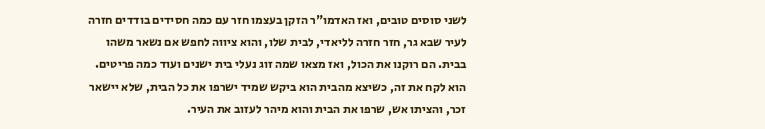לשני סוסים טובים, ואז האדמו"ר הזקן בעצמו חזר עם כמה חסידים בודדים חזרה לעיר שבא גר, חזר חזרה לליאדי, לבית שלו, והוא ציווה לחפש אם נשאר משהו בבית. הם רוקנו את הכול, ואז מצאו שמה זוג נעלי בית ישנים ועוד כמה פריטים. הוא לקח את זה, כשיצא מהבית הוא ביקש שמיד ישרפו את כל הבית, שלא יישאר זכר, והציתו אש, שרפו את הבית והוא מיהר לעזוב את העיר.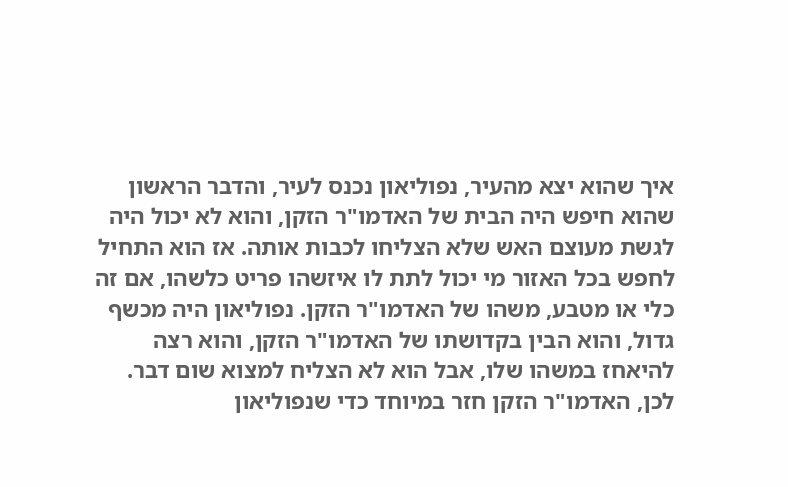איך שהוא יצא מהעיר, נפוליאון נכנס לעיר, והדבר הראשון שהוא חיפש היה הבית של האדמו"ר הזקן, והוא לא יכול היה לגשת מעוצם האש שלא הצליחו לכבות אותה. אז הוא התחיל לחפש בכל האזור מי יכול לתת לו איזשהו פריט כלשהו, אם זה כלי או מטבע, משהו של האדמו"ר הזקן. נפוליאון היה מכשף גדול, והוא הבין בקדושתו של האדמו"ר הזקן, והוא רצה להיאחז במשהו שלו, אבל הוא לא הצליח למצוא שום דבר. לכן, האדמו"ר הזקן חזר במיוחד כדי שנפוליאון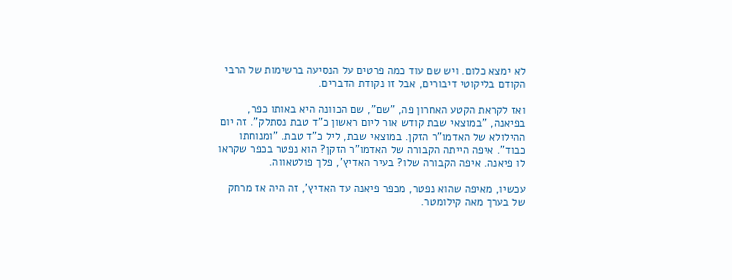לא ימצא כלום. ויש שם עוד כמה פרטים על הנסיעה ברשימות של הרבי הקודם בליקוטי דיבורים, אבל זו נקודת הדברים.

ואז לקראת הקטע האחרון פה, "שם", שם הכוונה היא באותו כפר, בפיאנה, "במוצאי שבת קודש אור ליום ראשון כ"ד טבת נסתלק". זה יום ההילולא של האדמו"ר הזקן. במוצאי שבת, ליל כ"ד טבת. "ומנוחתו כבוד". איפה הייתה הקבורה של האדמו"ר הזקן? הוא נפטר בכפר שקראו לו פיאנה. איפה הקבורה שלו? בעיר האדיץ', פלך פולטאווה.

עכשיו, מאיפה שהוא נפטר, מכפר פיאנה עד האדיץ', זה היה אז מרחק של בערך מאה קילומטר.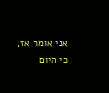אני אומר אז, כי היום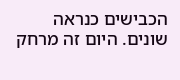הכבישים כנראה שונים. היום זה מרחק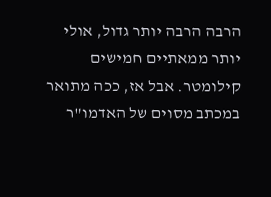הרבה הרבה יותר גדול, אולי יותר ממאתיים חמישים קילומטר. אבל אז, ככה מתואר במכתב מסוים של האדמו"ר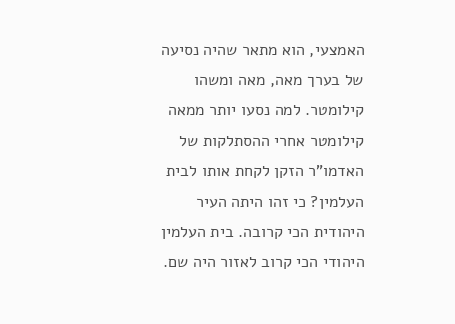האמצעי, הוא מתאר שהיה נסיעה של בערך מאה, מאה ומשהו קילומטר. למה נסעו יותר ממאה קילומטר אחרי ההסתלקות של האדמו"ר הזקן לקחת אותו לבית העלמין? כי זהו היתה העיר היהודית הכי קרובה. בית העלמין היהודי הכי קרוב לאזור היה שם.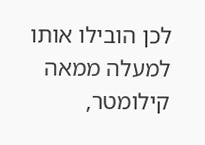לכן הובילו אותו למעלה ממאה קילומטר,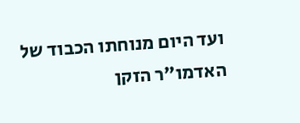ועד היום מנוחתו הכבוד של האדמו"ר הזקן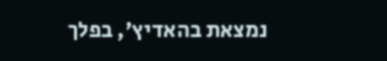נמצאת בהאדיץ', בפלך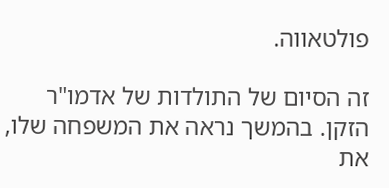פולטאווה.

זה הסיום של התולדות של אדמו"ר הזקן. בהמשך נראה את המשפחה שלו, את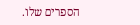הספרים שלו.